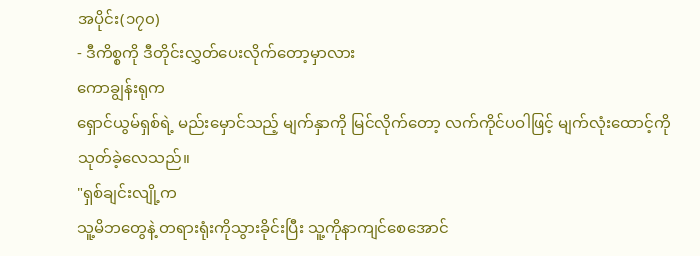အပိုင်း(၁၇၀)
- ဒီကိစ္စကို ဒီတိုင်းလွှတ်ပေးလိုက်တော့မှာလား
ကောချွန်းရုက
ရှောင်ယွမ်ရှစ်ရဲ့ မည်းမှောင်သည့် မျက်နှာကို မြင်လိုက်တော့ လက်ကိုင်ပဝါဖြင့် မျက်လုံးထောင့်ကို
သုတ်ခဲ့လေသည်။
"ရှစ်ချင်းလျို့က
သူ့မိဘတွေနဲ့ တရားရုံးကိုသွားခိုင်းပြီး သူ့ကိုနာကျင်စေအောင်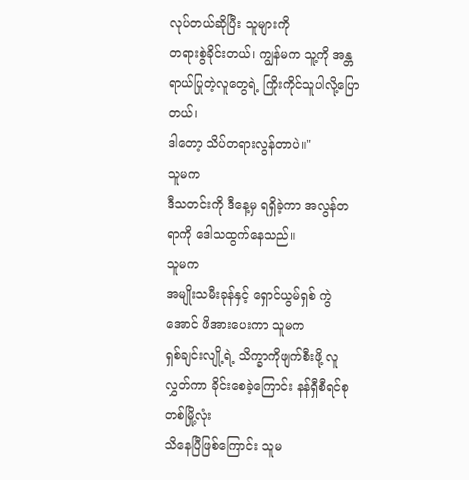လုပ်တယ်ဆိုပြီး သူများကို
တရားစွဲခိုင်းတယ်၊ ကျွန်မက သူ့ကို အန္တရာယ်ပြုတဲ့လူတွေရဲ့ ကြိုးကိုင်သူပါလို့ပြောတယ်၊
ဒါတော့ သိပ်တရားလွန်တာပဲ။"
သူမက
ဒီသတင်းကို ဒီနေ့မှ ရရှိခဲ့ကာ အလွန်တရာကို ဒေါသထွက်နေသည်။
သူမက
အမျိုးသမီးခုန်နှင့် ရှောင်ယွမ်ရှစ် ကွဲအောင် ဖိအားပေးကာ သူမက
ရှစ်ချင်းလျို့ရဲ့ သိက္ခာကိုဖျက်စီးဖို့ လူလွှတ်ကာ ခိုင်းစေခဲ့ကြောင်း နန်ရှီစီရင်စုတစ်မြို့လုံး
သိနေပြီဖြစ်ကြောင်း သူမ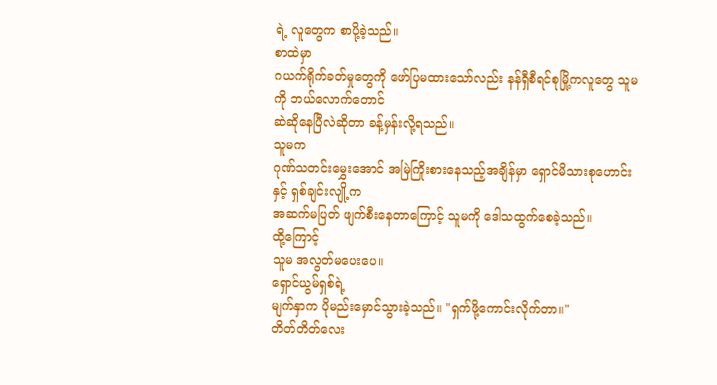ရဲ့ လူတွေက စာပို့ခဲ့သည်။
စာထဲမှာ
ဂယက်ရိုက်ခတ်မှုတွေကို ဖော်ပြမထားသော်လည်း နန်ရှီစီရင်စုမြို့ကလူတွေ သူမကို ဘယ်လောက်တောင်
ဆဲဆိုနေပြီလဲဆိုတာ ခန့်မှန်းလို့ရသည်။
သူမက
ဂုဏ်သတင်းမွှေးအောင် အမြဲကြိုးစားနေသည့်အချိန်မှာ ရှောင်မိသားစုဟောင်းနှင့် ရှစ်ချင်းလျို့က
အဆက်မပြတ် ဖျက်စီးနေတာကြောင့် သူမကို ဒေါသထွက်စေခဲ့သည်။
ထို့ကြောင့်
သူမ အလွတ်မပေးပေ။
ရှောင်ယွမ်ရှစ်ရဲ့
မျက်နှာက ပိုမည်းမှောင်သွားခဲ့သည်။ "ရှက်ဖို့ကောင်းလိုက်တာ။"
တိတ်တိတ်လေး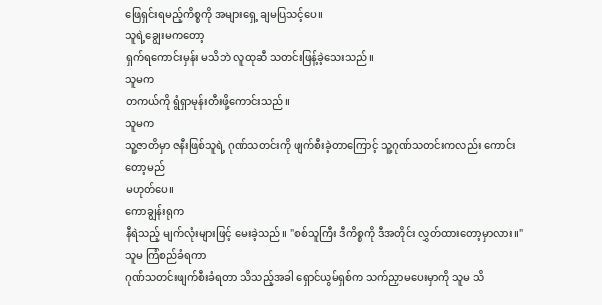ဖြေရှင်းရမည့်ကိစ္စကို အများရှေ့ ချမပြသင့်ပေ။
သူရဲ့ချွေးမကတော့
ရှက်ရကောင်းမှန်း မသိဘဲ လူထုဆီ သတင်းဖြန့်ခဲ့သေးသည်။
သူမက
တကယ်ကို ရွံရှာမုန်းတီးဖို့ကောင်းသည်။
သူမက
သူ့ဇာတိမှာ ဇနီးဖြစ်သူရဲ့ ဂုဏ်သတင်းကို ဖျက်စီးခဲ့တာကြောင့် သူ့ဂုဏ်သတင်းကလည်း ကောင်းတော့မည်
မဟုတ်ပေ။
ကောချွန်းရုက
နီရဲသည့် မျက်လုံးများဖြင့် မေးခဲ့သည်။ "စစ်သူကြီး ဒီကိစ္စကို ဒီအတိုင်း လွှတ်ထားတော့မှာလား။"
သူမ ကြံစည်ခံရကာ
ဂုဏ်သတင်းဖျက်စီးခံရတာ သိသည့်အခါ ရှောင်ယွမ်ရှစ်က သက်ညှာမပေးမှာကို သူမ သိ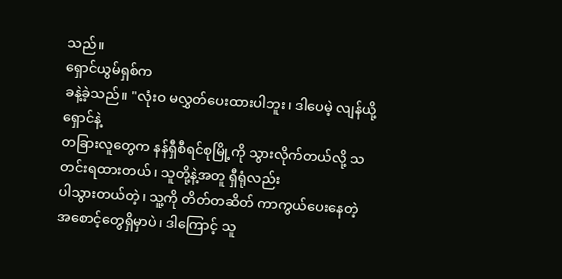သည်။
ရှောင်ယွမ်ရှစ်က
ခနဲ့ခဲ့သည်။ "လုံးဝ မလွှတ်ပေးထားပါဘူး၊ ဒါပေမဲ့ လျန်ယို့ရှောင်နဲ့
တခြားလူတွေက နန်ရှီစီရင်စုမြို့ကို သွားလိုက်တယ်လို့ သတင်းရထားတယ်၊ သူတို့နဲ့အတူ ရှီရုံလည်း
ပါသွားတယ်တဲ့၊ သူ့ကို တိတ်တဆိတ် ကာကွယ်ပေးနေတဲ့ အစောင့်တွေရှိမှာပဲ၊ ဒါကြောင့် သူ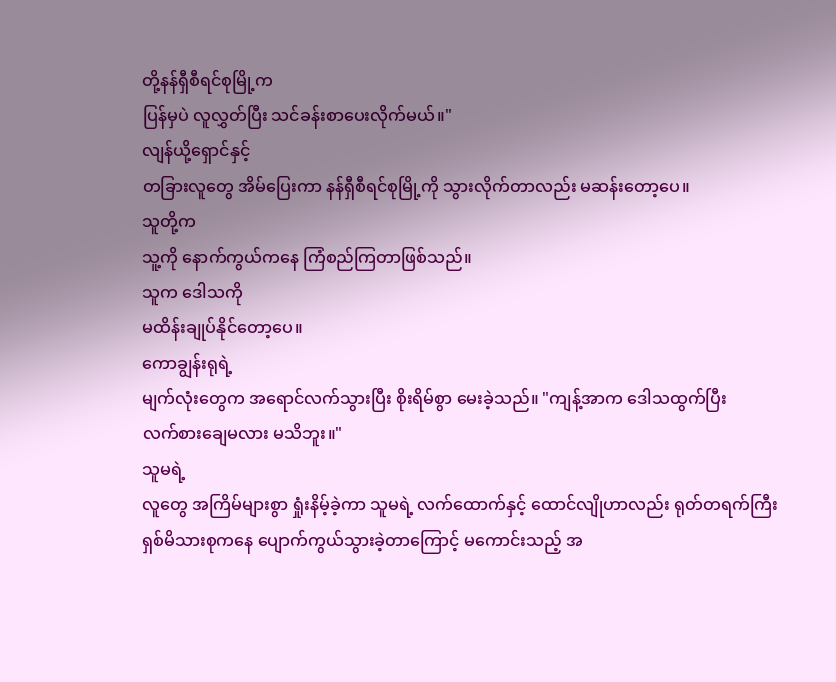တို့နန်ရှီစီရင်စုမြို့က
ပြန်မှပဲ လူလွှတ်ပြီး သင်ခန်းစာပေးလိုက်မယ်။"
လျန်ယို့ရှောင်နှင့်
တခြားလူတွေ အိမ်ပြေးကာ နန်ရှီစီရင်စုမြို့ကို သွားလိုက်တာလည်း မဆန်းတော့ပေ။
သူတို့က
သူ့ကို နောက်ကွယ်ကနေ ကြံစည်ကြတာဖြစ်သည်။
သူက ဒေါသကို
မထိန်းချုပ်နိုင်တော့ပေ။
ကောချွန်းရုရဲ့
မျက်လုံးတွေက အရောင်လက်သွားပြီး စိုးရိမ်စွာ မေးခဲ့သည်။ "ကျန့်အာက ဒေါသထွက်ပြီး
လက်စားချေမလား မသိဘူး။"
သူမရဲ့
လူတွေ အကြိမ်များစွာ ရှုံးနိမ့်ခဲ့ကာ သူမရဲ့ လက်ထောက်နှင့် ထောင်လျိုဟာလည်း ရုတ်တရက်ကြီး
ရှစ်မိသားစုကနေ ပျောက်ကွယ်သွားခဲ့တာကြောင့် မကောင်းသည့် အ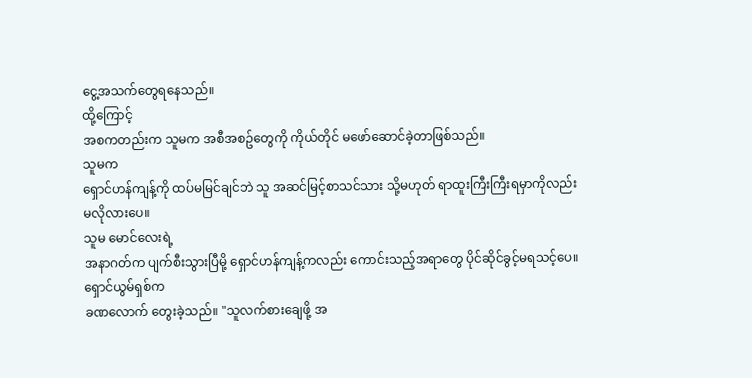ငွေ့အသက်တွေရနေသည်။
ထို့ကြောင့်
အစကတည်းက သူမက အစီအစဥ်တွေကို ကိုယ်တိုင် မဖော်ဆောင်ခဲ့တာဖြစ်သည်။
သူမက
ရှောင်ဟန်ကျန့်ကို ထပ်မမြင်ချင်ဘဲ သူ အဆင်မြင့်စာသင်သား သို့မဟုတ် ရာထူးကြီးကြီးရမှာကိုလည်း
မလိုလားပေ။
သူမ မောင်လေးရဲ့
အနာဂတ်က ပျက်စီးသွားပြီမို့ ရှောင်ဟန်ကျန့်ကလည်း ကောင်းသည့်အရာတွေ ပိုင်ဆိုင်ခွင့်မရသင့်ပေ။
ရှောင်ယွမ်ရှစ်က
ခဏလောက် တွေးခဲ့သည်။ "သူလက်စားချေဖို့ အ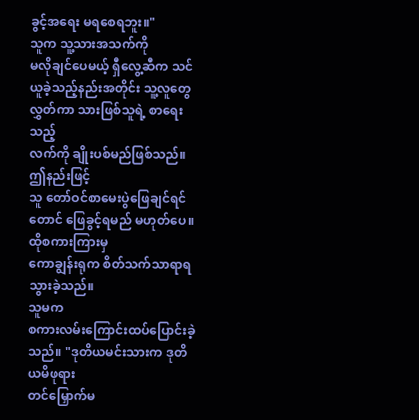ခွင့်အရေး မရစေရဘူး။"
သူက သူ့သားအသက်ကို
မလိုချင်ပေမယ့် ရှီလွေ့ဆီက သင်ယူခဲ့သည့်နည်းအတိုင်း သူ့လူတွေလွှတ်ကာ သားဖြစ်သူရဲ့ စာရေးသည့်
လက်ကို ချိုးပစ်မည်ဖြစ်သည်။
ဤနည်းဖြင့်
သူ တော်ဝင်စာမေးပွဲဖြေချင်ရင်တောင် ဖြေခွင့်ရမည် မဟုတ်ပေ။
ထိုစကားကြားမှ
ကောချွန်းရုက စိတ်သက်သာရာရသွားခဲ့သည်။
သူမက
စကားလမ်းကြောင်းထပ်ပြောင်းခဲ့သည်။ "ဒုတိယမင်းသားက ဒုတိယမိဖုရား
တင်မြှောက်မ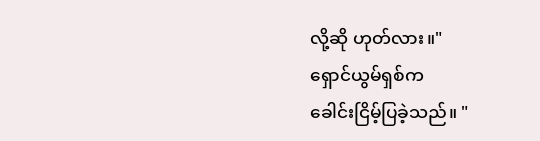လို့ဆို ဟုတ်လား။"
ရှောင်ယွမ်ရှစ်က
ခေါင်းငြိမ့်ပြခဲ့သည်။ "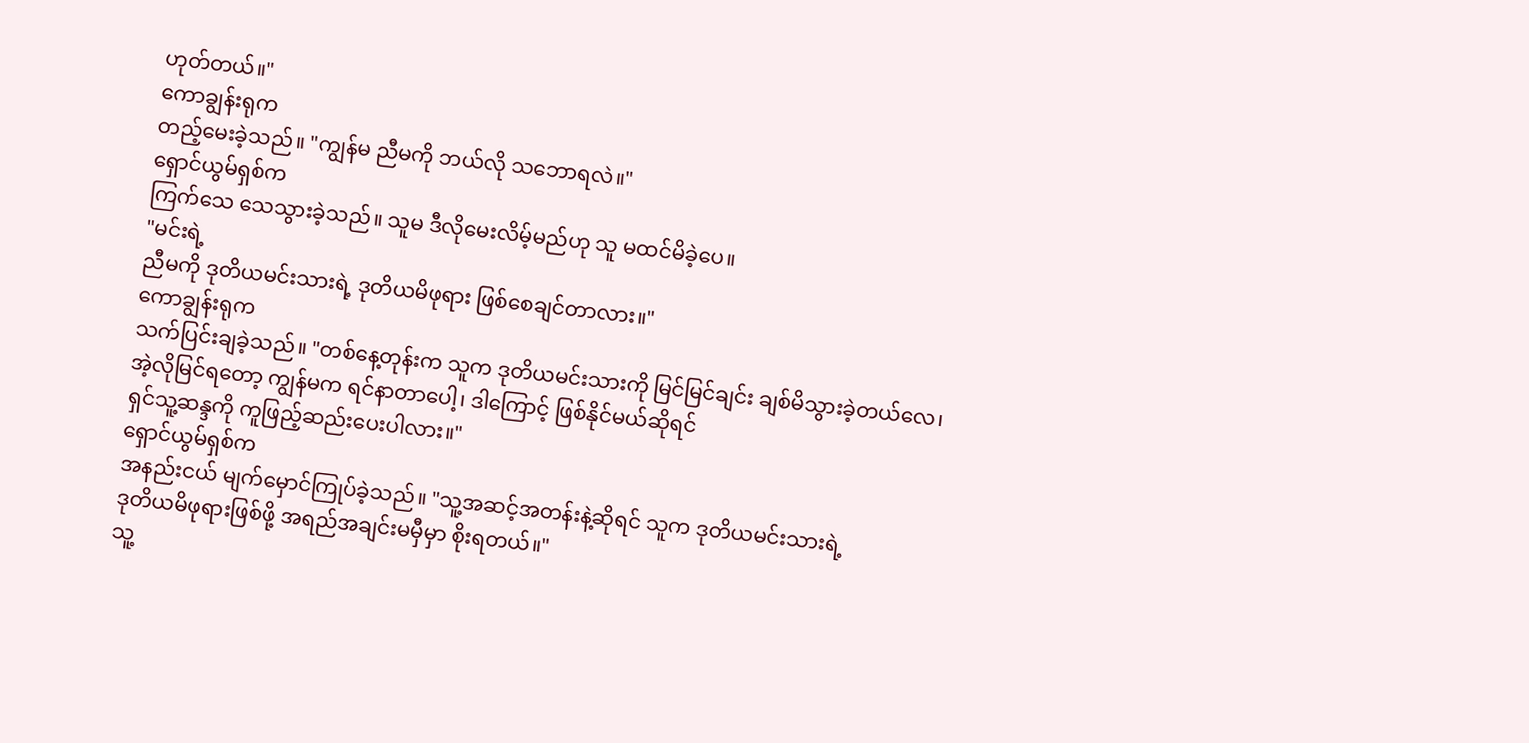ဟုတ်တယ်။"
ကောချွန်းရုက
တည့်မေးခဲ့သည်။ "ကျွန်မ ညီမကို ဘယ်လို သဘောရလဲ။"
ရှောင်ယွမ်ရှစ်က
ကြက်သေ သေသွားခဲ့သည်။ သူမ ဒီလိုမေးလိမ့်မည်ဟု သူ မထင်မိခဲ့ပေ။
"မင်းရဲ့
ညီမကို ဒုတိယမင်းသားရဲ့ ဒုတိယမိဖုရား ဖြစ်စေချင်တာလား။"
ကောချွန်းရုက
သက်ပြင်းချခဲ့သည်။ "တစ်နေ့တုန်းက သူက ဒုတိယမင်းသားကို မြင်မြင်ချင်း ချစ်မိသွားခဲ့တယ်လေ၊
အဲ့လိုမြင်ရတော့ ကျွန်မက ရင်နာတာပေါ့၊ ဒါကြောင့် ဖြစ်နိုင်မယ်ဆိုရင်
ရှင်သူ့ဆန္ဒကို ကူဖြည့်ဆည်းပေးပါလား။"
ရှောင်ယွမ်ရှစ်က
အနည်းငယ် မျက်မှောင်ကြုပ်ခဲ့သည်။ "သူ့အဆင့်အတန်းနဲ့ဆိုရင် သူက ဒုတိယမင်းသားရဲ့
ဒုတိယမိဖုရားဖြစ်ဖို့ အရည်အချင်းမမှီမှာ စိုးရတယ်။"
သူ့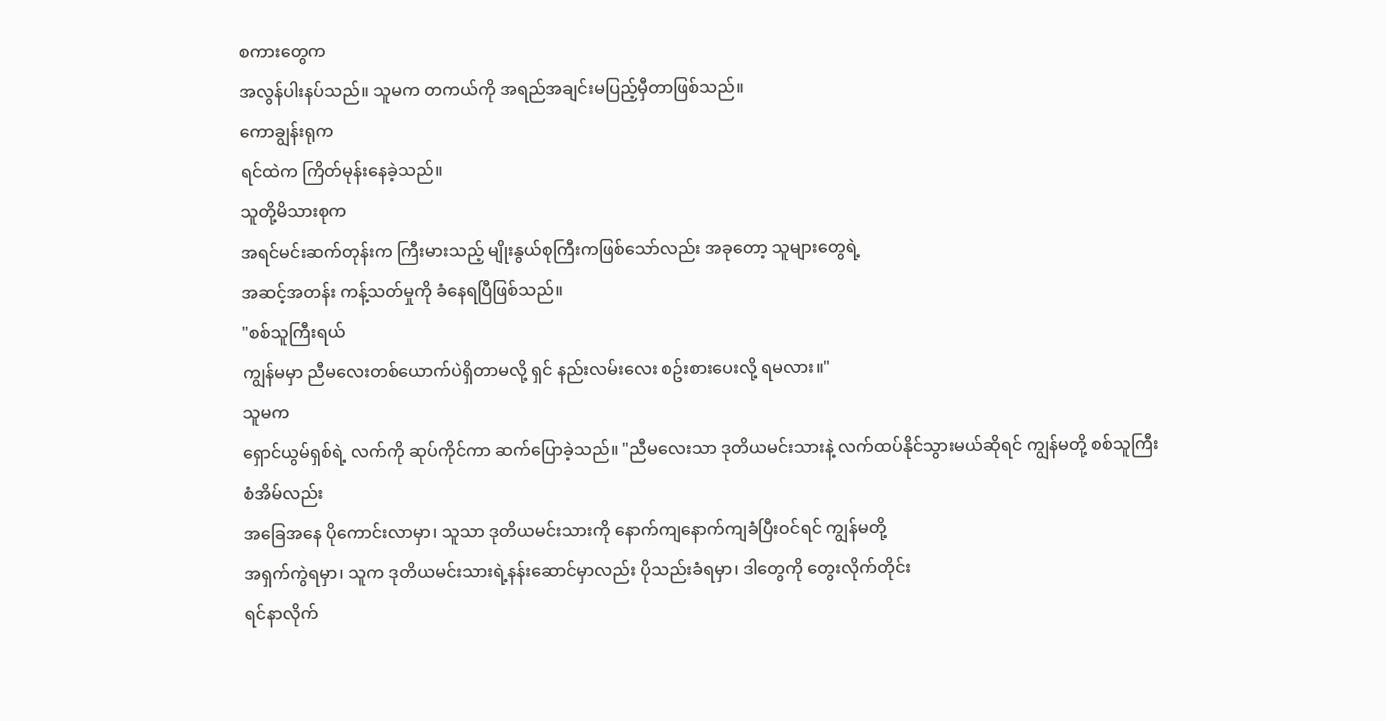စကားတွေက
အလွန်ပါးနပ်သည်။ သူမက တကယ်ကို အရည်အချင်းမပြည့်မှီတာဖြစ်သည်။
ကောချွန်းရုက
ရင်ထဲက ကြိတ်မုန်းနေခဲ့သည်။
သူတို့မိသားစုက
အရင်မင်းဆက်တုန်းက ကြီးမားသည့် မျိုးနွယ်စုကြီးကဖြစ်သော်လည်း အခုတော့ သူများတွေရဲ့
အဆင့်အတန်း ကန့်သတ်မှုကို ခံနေရပြီဖြစ်သည်။
"စစ်သူကြီးရယ်
ကျွန်မမှာ ညီမလေးတစ်ယောက်ပဲရှိတာမလို့ ရှင် နည်းလမ်းလေး စဥ်းစားပေးလို့ ရမလား။"
သူမက
ရှောင်ယွမ်ရှစ်ရဲ့ လက်ကို ဆုပ်ကိုင်ကာ ဆက်ပြောခဲ့သည်။ "ညီမလေးသာ ဒုတိယမင်းသားနဲ့ လက်ထပ်နိုင်သွားမယ်ဆိုရင် ကျွန်မတို့ စစ်သူကြီးစံအိမ်လည်း
အခြေအနေ ပိုကောင်းလာမှာ၊ သူသာ ဒုတိယမင်းသားကို နောက်ကျနောက်ကျခံပြီးဝင်ရင် ကျွန်မတို့
အရှက်ကွဲရမှာ၊ သူက ဒုတိယမင်းသားရဲ့နန်းဆောင်မှာလည်း ပိုသည်းခံရမှာ၊ ဒါတွေကို တွေးလိုက်တိုင်း
ရင်နာလိုက်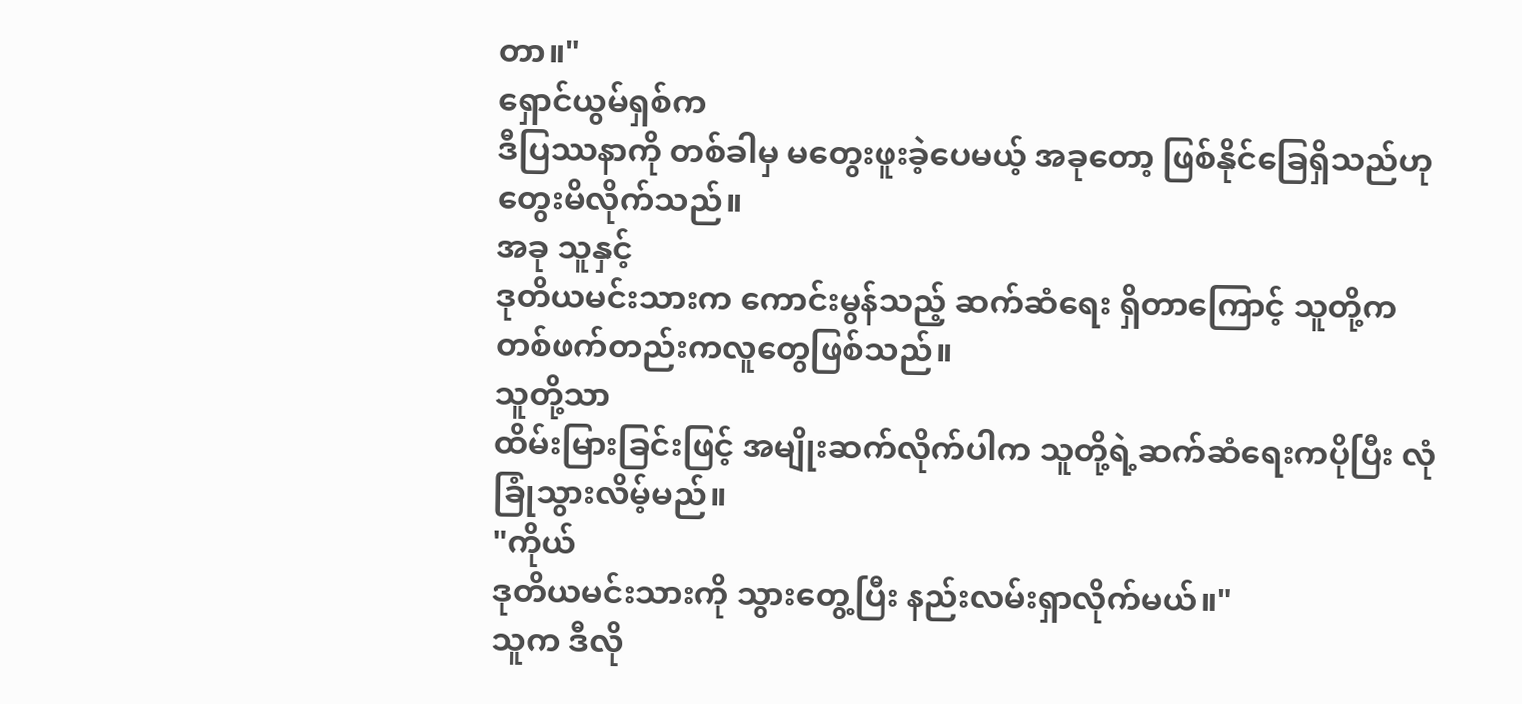တာ။"
ရှောင်ယွမ်ရှစ်က
ဒီပြဿနာကို တစ်ခါမှ မတွေးဖူးခဲ့ပေမယ့် အခုတော့ ဖြစ်နိုင်ခြေရှိသည်ဟု တွေးမိလိုက်သည်။
အခု သူနှင့်
ဒုတိယမင်းသားက ကောင်းမွန်သည့် ဆက်ဆံရေး ရှိတာကြောင့် သူတို့က တစ်ဖက်တည်းကလူတွေဖြစ်သည်။
သူတို့သာ
ထိမ်းမြားခြင်းဖြင့် အမျိုးဆက်လိုက်ပါက သူတို့ရဲ့ဆက်ဆံရေးကပိုပြီး လုံခြုံသွားလိမ့်မည်။
"ကိုယ်
ဒုတိယမင်းသားကို သွားတွေ့ပြီး နည်းလမ်းရှာလိုက်မယ်။"
သူက ဒီလို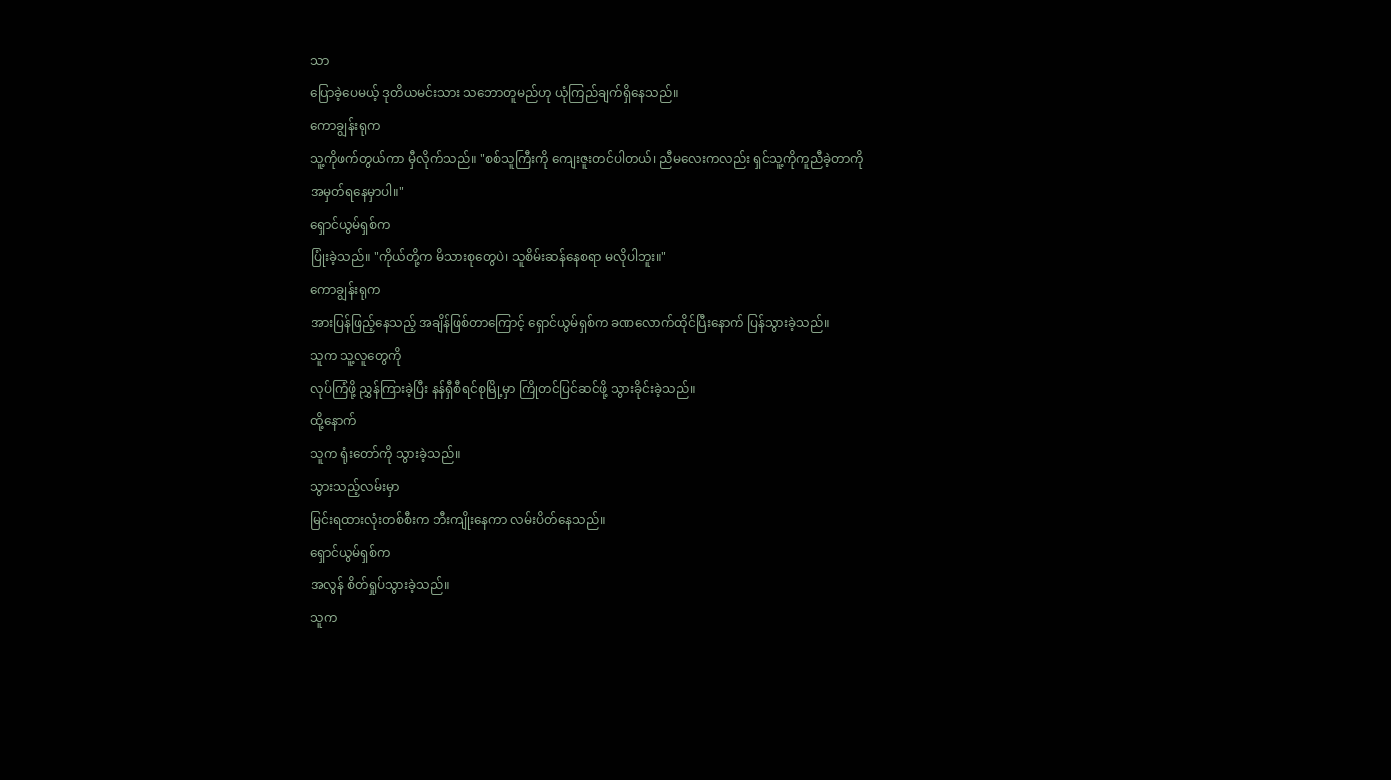သာ
ပြောခဲ့ပေမယ့် ဒုတိယမင်းသား သဘောတူမည်ဟု ယုံကြည်ချက်ရှိနေသည်။
ကောချွန်းရုက
သူ့ကိုဖက်တွယ်ကာ မှီလိုက်သည်။ "စစ်သူကြီးကို ကျေးဇူးတင်ပါတယ်၊ ညီမလေးကလည်း ရှင်သူ့ကိုကူညီခဲ့တာကို
အမှတ်ရနေမှာပါ။"
ရှောင်ယွမ်ရှစ်က
ပြုံးခဲ့သည်။ "ကိုယ်တို့က မိသားစုတွေပဲ၊ သူစိမ်းဆန်နေစရာ မလိုပါဘူး။"
ကောချွန်းရုက
အားပြန်ဖြည့်နေသည့် အချိန်ဖြစ်တာကြောင့် ရှောင်ယွမ်ရှစ်က ခဏလောက်ထိုင်ပြီးနောက် ပြန်သွားခဲ့သည်။
သူက သူ့လူတွေကို
လုပ်ကြံဖို့ ညွှန်ကြားခဲ့ပြီး နန်ရှီစီရင်စုမြို့မှာ ကြိုတင်ပြင်ဆင်ဖို့ သွားခိုင်းခဲ့သည်။
ထို့နောက်
သူက ရုံးတော်ကို သွားခဲ့သည်။
သွားသည့်လမ်းမှာ
မြင်းရထားလုံးတစ်စီးက ဘီးကျိုးနေကာ လမ်းပိတ်နေသည်။
ရှောင်ယွမ်ရှစ်က
အလွန် စိတ်ရှုပ်သွားခဲ့သည်။
သူက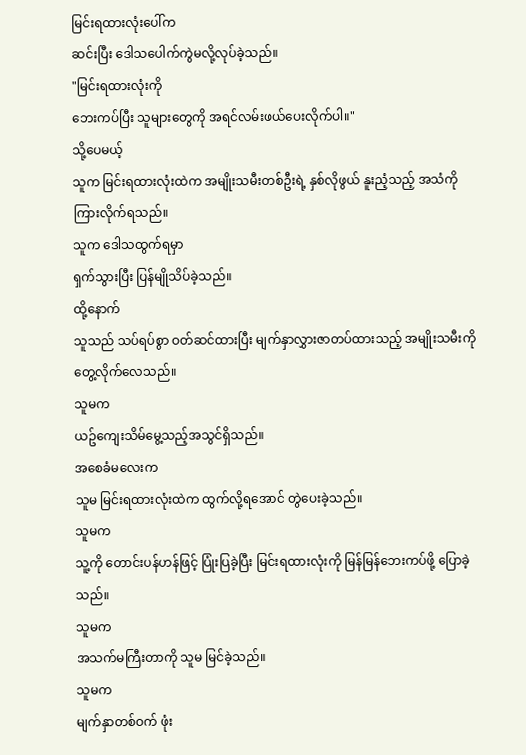မြင်းရထားလုံးပေါ်က
ဆင်းပြီး ဒေါသပေါက်ကွဲမလို့လုပ်ခဲ့သည်။
"မြင်းရထားလုံးကို
ဘေးကပ်ပြီး သူများတွေကို အရင်လမ်းဖယ်ပေးလိုက်ပါ။"
သို့ပေမယ့်
သူက မြင်းရထားလုံးထဲက အမျိုးသမီးတစ်ဦးရဲ့ နှစ်လိုဖွယ် နူးညံ့သည့် အသံကို ကြားလိုက်ရသည်။
သူက ဒေါသထွက်ရမှာ
ရှက်သွားပြီး ပြန်မျိုသိပ်ခဲ့သည်။
ထို့နောက်
သူသည် သပ်ရပ်စွာ ဝတ်ဆင်ထားပြီး မျက်နှာလွှားဇာတပ်ထားသည့် အမျိုးသမီးကို တွေ့လိုက်လေသည်။
သူမက
ယဥ်ကျေးသိမ်မွေ့သည့်အသွင်ရှိသည်။
အစေခံမလေးက
သူမ မြင်းရထားလုံးထဲက ထွက်လို့ရအောင် တွဲပေးခဲ့သည်။
သူမက
သူ့ကို တောင်းပန်ဟန်ဖြင့် ပြုံးပြခဲ့ပြီး မြင်းရထားလုံးကို မြန်မြန်ဘေးကပ်ဖို့ ပြောခဲ့သည်။
သူမက
အသက်မကြီးတာကို သူမ မြင်ခဲ့သည်။
သူမက
မျက်နှာတစ်ဝက် ဖုံး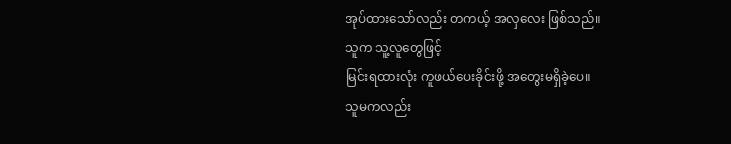အုပ်ထားသော်လည်း တကယ့် အလှလေး ဖြစ်သည်။
သူက သူ့လူတွေဖြင့်
မြင်းရထားလုံး ကူဖယ်ပေးခိုင်းဖို့ အတွေးမရှိခဲ့ပေ။
သူမကလည်း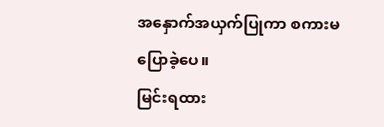အနှောက်အယှက်ပြုကာ စကားမပြောခဲ့ပေ။
မြင်းရထား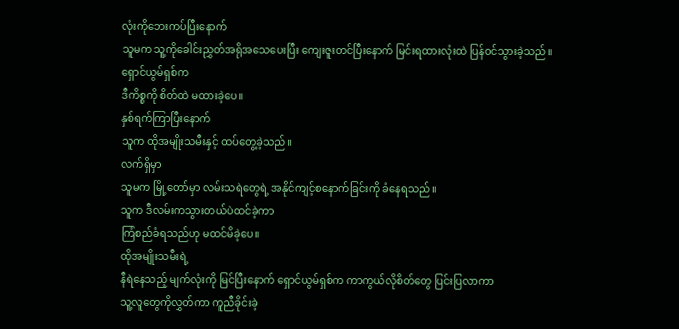လုံးကိုဘေးကပ်ပြီးနောက်
သူမက သူ့ကိုခေါင်းညွှတ်အရိုအသေပေးပြီး ကျေးဇူးတင်ပြီးနောက် မြင်းရထားလုံးထဲ ပြန်ဝင်သွားခဲ့သည်။
ရှောင်ယွမ်ရှစ်က
ဒီကိစ္စကို စိတ်ထဲ မထားခဲ့ပေ။
နှစ်ရက်ကြာပြီးနောက်
သူက ထိုအမျိုးသမီးနှင့် ထပ်တွေ့ခဲ့သည်။
လက်ရှိမှာ
သူမက မြို့တော်မှာ လမ်းသရဲတွေရဲ့ အနိုင်ကျင့်စနောက်ခြင်းကို ခံနေရသည်။
သူက ဒီလမ်းကသွားတယ်ပဲထင်ခဲ့ကာ
ကြံစည်ခံရသည်ဟု မထင်မိခဲ့ပေ။
ထိုအမျိုးသမီးရဲ့
နီရဲနေသည့် မျက်လုံးကို မြင်ပြီးနောက် ရှောင်ယွမ်ရှစ်က ကာကွယ်လိုစိတ်တွေ ပြင်းပြလာကာ
သူ့လူတွေကိုလွှတ်ကာ ကူညီခိုင်းခဲ့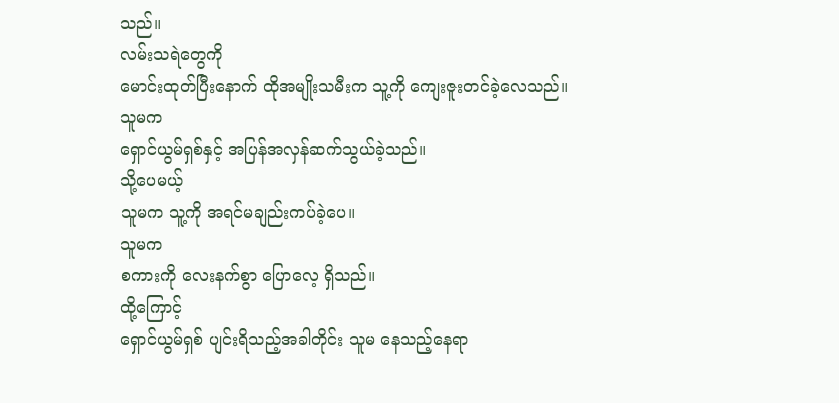သည်။
လမ်းသရဲတွေကို
မောင်းထုတ်ပြီးနောက် ထိုအမျိုးသမီးက သူ့ကို ကျေးဇူးတင်ခဲ့လေသည်။
သူမက
ရှောင်ယွမ်ရှစ်နှင့် အပြန်အလှန်ဆက်သွယ်ခဲ့သည်။
သို့ပေမယ့်
သူမက သူ့ကို အရင်မချည်းကပ်ခဲ့ပေ။
သူမက
စကားကို လေးနက်စွာ ပြောလေ့ ရှိသည်။
ထို့ကြောင့်
ရှောင်ယွမ်ရှစ် ပျင်းရိသည့်အခါတိုင်း သူမ နေသည့်နေရာ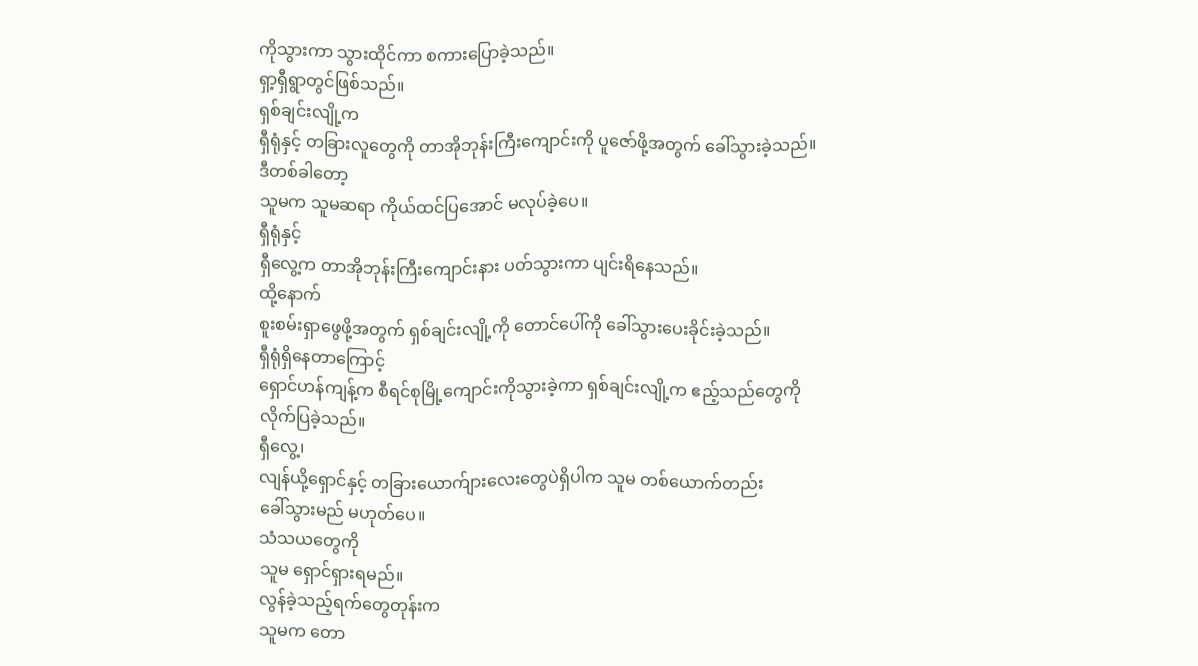ကိုသွားကာ သွားထိုင်ကာ စကားပြောခဲ့သည်။
ရှာ့ရှီရွာတွင်ဖြစ်သည်။
ရှစ်ချင်းလျို့က
ရှီရုံနှင့် တခြားလူတွေကို တာအိုဘုန်းကြီးကျောင်းကို ပူဇော်ဖို့အတွက် ခေါ်သွားခဲ့သည်။
ဒီတစ်ခါတော့
သူမက သူမဆရာ ကိုယ်ထင်ပြအောင် မလုပ်ခဲ့ပေ။
ရှီရုံနှင့်
ရှီလွေ့က တာအိုဘုန်းကြီးကျောင်းနား ပတ်သွားကာ ပျင်းရိနေသည်။
ထို့နောက်
စူးစမ်းရှာဖွေဖို့အတွက် ရှစ်ချင်းလျို့ကို တောင်ပေါ်ကို ခေါ်သွားပေးခိုင်းခဲ့သည်။
ရှီရုံရှိနေတာကြောင့်
ရှောင်ဟန်ကျန့်က စီရင်စုမြို့ကျောင်းကိုသွားခဲ့ကာ ရှစ်ချင်းလျို့က ဧည့်သည်တွေကို လိုက်ပြခဲ့သည်။
ရှီလွေ့၊
လျန်ယို့ရှောင်နှင့် တခြားယောက်ျားလေးတွေပဲရှိပါက သူမ တစ်ယောက်တည်း
ခေါ်သွားမည် မဟုတ်ပေ။
သံသယတွေကို
သူမ ရှောင်ရှားရမည်။
လွန်ခဲ့သည့်ရက်တွေတုန်းက
သူမက တော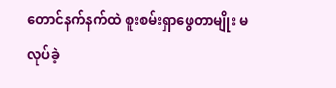တောင်နက်နက်ထဲ စူးစမ်းရှာဖွေတာမျိုး မလုပ်ခဲ့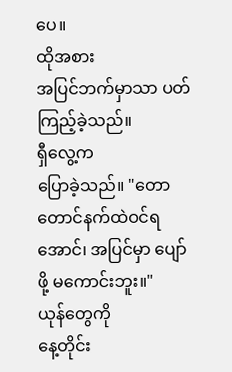ပေ။
ထိုအစား
အပြင်ဘက်မှာသာ ပတ်ကြည့်ခဲ့သည်။
ရှီလွေ့က
ပြောခဲ့သည်။ "တောတောင်နက်ထဲဝင်ရအောင်၊ အပြင်မှာ ပျော်ဖို့ မကောင်းဘူး။"
ယုန်တွေကို
နေ့တိုင်း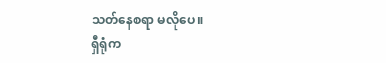သတ်နေစရာ မလိုပေ။
ရှီရုံက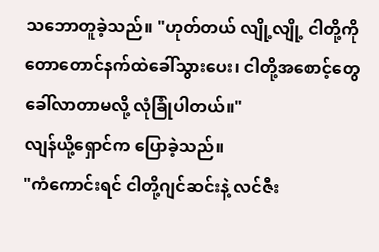သဘောတူခဲ့သည်။ "ဟုတ်တယ် လျို့လျို့ ငါတို့ကို တောတောင်နက်ထဲခေါ်သွားပေး၊ ငါတို့အစောင့်တွေ
ခေါ်လာတာမလို့ လုံခြုံပါတယ်။"
လျန်ယို့ရှောင်က ပြောခဲ့သည်။
"ကံကောင်းရင် ငါတို့ဂျင်ဆင်းနဲ့ လင်ဇီး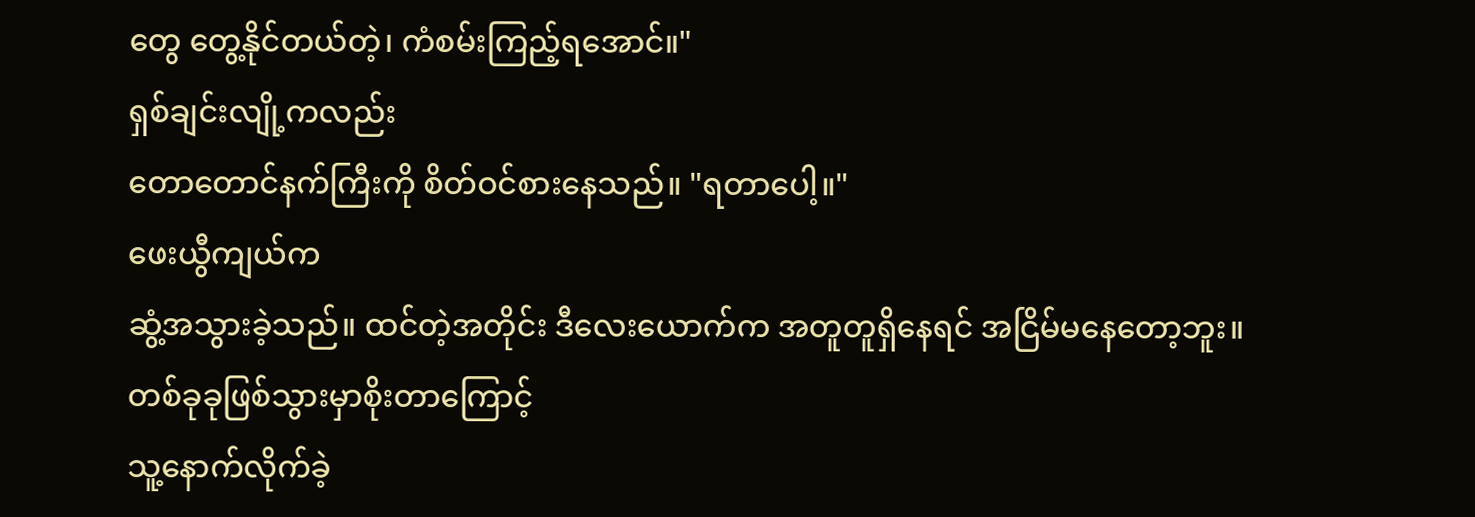တွေ တွေ့နိုင်တယ်တဲ့၊ ကံစမ်းကြည့်ရအောင်။"
ရှစ်ချင်းလျို့ကလည်း
တောတောင်နက်ကြီးကို စိတ်ဝင်စားနေသည်။ "ရတာပေါ့။"
ဖေးယွီကျယ်က
ဆွံ့အသွားခဲ့သည်။ ထင်တဲ့အတိုင်း ဒီလေးယောက်က အတူတူရှိနေရင် အငြိမ်မနေတော့ဘူး။
တစ်ခုခုဖြစ်သွားမှာစိုးတာကြောင့်
သူ့နောက်လိုက်ခဲ့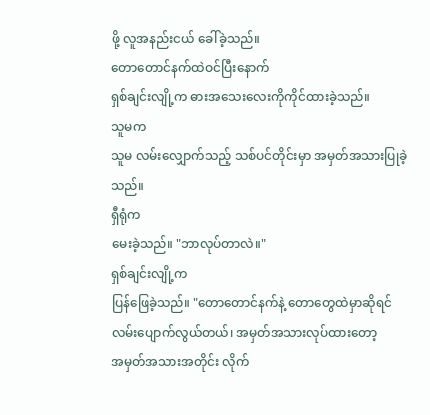ဖို့ လူအနည်းငယ် ခေါ်ခဲ့သည်။
တောတောင်နက်ထဲဝင်ပြီးနောက်
ရှစ်ချင်းလျို့က ဓားအသေးလေးကိုကိုင်ထားခဲ့သည်။
သူမက
သူမ လမ်းလျှောက်သည့် သစ်ပင်တိုင်းမှာ အမှတ်အသားပြုခဲ့သည်။
ရှီရုံက
မေးခဲ့သည်။ "ဘာလုပ်တာလဲ။"
ရှစ်ချင်းလျို့က
ပြန်ဖြေခဲ့သည်။ "တောတောင်နက်နဲ့ တောတွေထဲမှာဆိုရင် လမ်းပျောက်လွယ်တယ်၊ အမှတ်အသားလုပ်ထားတော့
အမှတ်အသားအတိုင်း လိုက်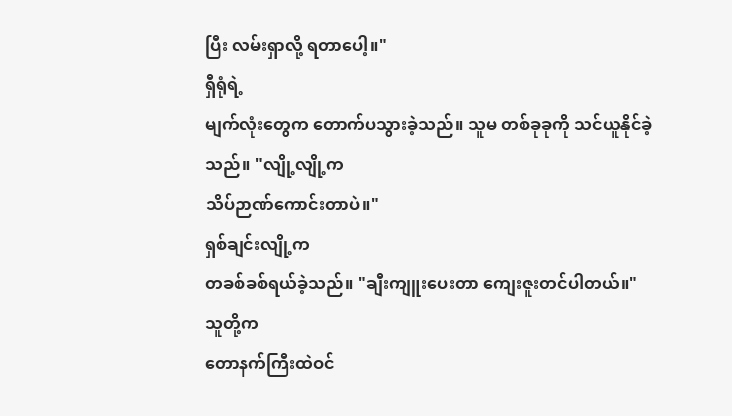ပြီး လမ်းရှာလို့ ရတာပေါ့။"
ရှီရုံရဲ့
မျက်လုံးတွေက တောက်ပသွားခဲ့သည်။ သူမ တစ်ခုခုကို သင်ယူနိုင်ခဲ့သည်။ "လျို့လျို့က
သိပ်ဉာဏ်ကောင်းတာပဲ။"
ရှစ်ချင်းလျို့က
တခစ်ခစ်ရယ်ခဲ့သည်။ "ချီးကျူးပေးတာ ကျေးဇူးတင်ပါတယ်။"
သူတို့က
တောနက်ကြီးထဲဝင်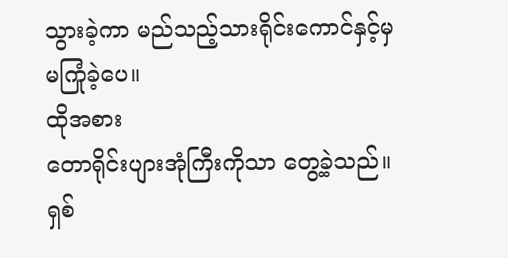သွားခဲ့ကာ မည်သည့်သားရိုင်းကောင်နှင့်မှ မကြုံခဲ့ပေ။
ထိုအစား
တောရိုင်းပျားအုံကြီးကိုသာ တွေ့ခဲ့သည်။
ရှစ်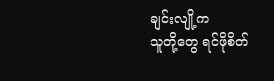ချင်းလျို့က
သူတို့တွေ ရင်ဖိုစိတ်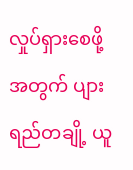လှုပ်ရှားစေဖို့အတွက် ပျားရည်တချို့ ယူ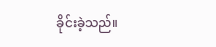ခိုင်းခဲ့သည်။